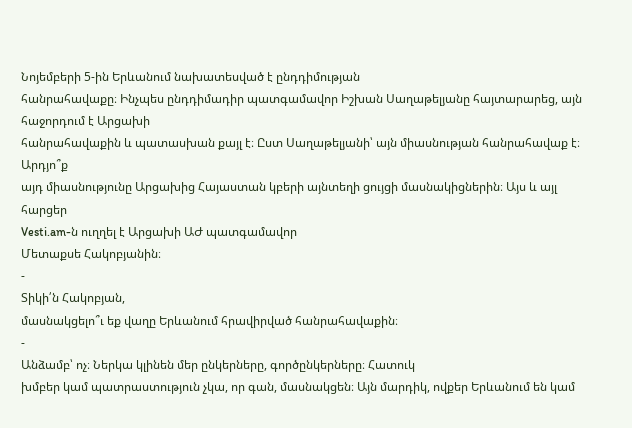Նոյեմբերի 5-ին Երևանում նախատեսված է ընդդիմության
հանրահավաքը։ Ինչպես ընդդիմադիր պատգամավոր Իշխան Սաղաթելյանը հայտարարեց, այն հաջորդում է Արցախի
հանրահավաքին և պատասխան քայլ է։ Ըստ Սաղաթելյանի՝ այն միասնության հանրահավաք է։ Արդյո՞ք
այդ միասնությունը Արցախից Հայաստան կբերի այնտեղի ցույցի մասնակիցներին։ Այս և այլ հարցեր
Vesti.am-ն ուղղել է Արցախի ԱԺ պատգամավոր
Մետաքսե Հակոբյանին։
-
Տիկի՛ն Հակոբյան,
մասնակցելո՞ւ եք վաղը Երևանում հրավիրված հանրահավաքին։
-
Անձամբ՝ ոչ։ Ներկա կլինեն մեր ընկերները, գործընկերները։ Հատուկ
խմբեր կամ պատրաստություն չկա, որ գան, մասնակցեն։ Այն մարդիկ, ովքեր Երևանում են կամ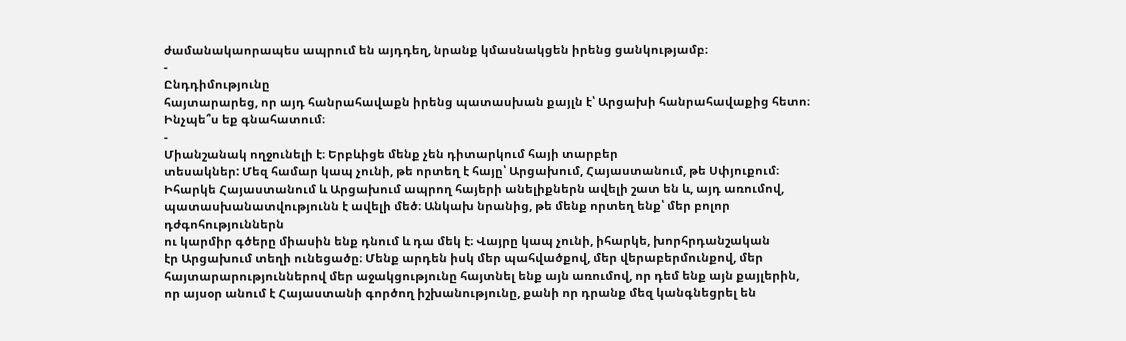ժամանակաորապես ապրում են այդդեղ, նրանք կմասնակցեն իրենց ցանկությամբ։
-
Ընդդիմությունը
հայտարարեց, որ այդ հանրահավաքն իրենց պատասխան քայլն է՝ Արցախի հանրահավաքից հետո։
Ինչպե՞ս եք գնահատում։
-
Միանշանակ ողջունելի է։ Երբևիցե մենք չեն դիտարկում հայի տարբեր
տեսակներ: Մեզ համար կապ չունի, թե որտեղ է հայը՝ Արցախում, Հայաստանում, թե Սփյուքում։
Իհարկե Հայաստանում և Արցախում ապրող հայերի անելիքներն ավելի շատ են և, այդ առումով, պատասխանատվությունն է ավելի մեծ։ Անկախ նրանից, թե մենք որտեղ ենք՝ մեր բոլոր դժգոհություններն
ու կարմիր գծերը միասին ենք դնում և դա մեկ է։ Վայրը կապ չունի, իհարկե, խորհրդանշական
էր Արցախում տեղի ունեցածը։ Մենք արդեն իսկ մեր պահվածքով, մեր վերաբերմունքով, մեր
հայտարարություններով մեր աջակցությունը հայտնել ենք այն առումով, որ դեմ ենք այն քայլերին,
որ այսօր անում է Հայաստանի գործող իշխանությունը, քանի որ դրանք մեզ կանգնեցրել են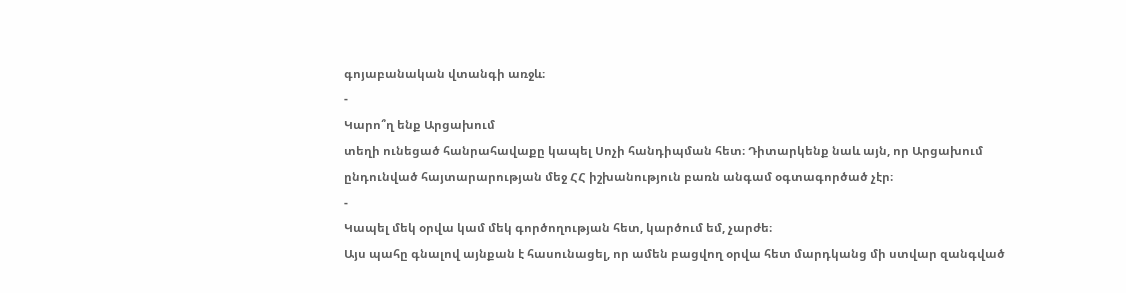գոյաբանական վտանգի առջև։
-
Կարո՞ղ ենք Արցախում
տեղի ունեցած հանրահավաքը կապել Սոչի հանդիպման հետ։ Դիտարկենք նաև այն, որ Արցախում
ընդունված հայտարարության մեջ ՀՀ իշխանություն բառն անգամ օգտագործած չէր։
-
Կապել մեկ օրվա կամ մեկ գործողության հետ, կարծում եմ, չարժե։
Այս պահը գնալով այնքան է հասունացել, որ ամեն բացվող օրվա հետ մարդկանց մի ստվար զանգված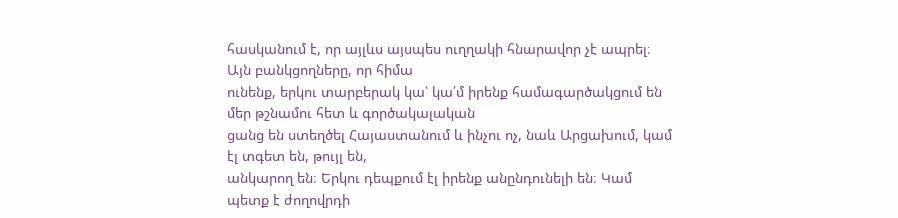հասկանում է, որ այլևս այսպես ուղղակի հնարավոր չէ ապրել։ Այն բանկցողները, որ հիմա
ունենք, երկու տարբերակ կա՝ կա՛մ իրենք համագարծակցում են մեր թշնամու հետ և գործակալական
ցանց են ստեղծել Հայաստանում և ինչու ոչ, նաև Արցախում, կամ էլ տգետ են, թույլ են,
անկարող են։ Երկու դեպքում էլ իրենք անընդունելի են։ Կամ պետք է ժողովրդի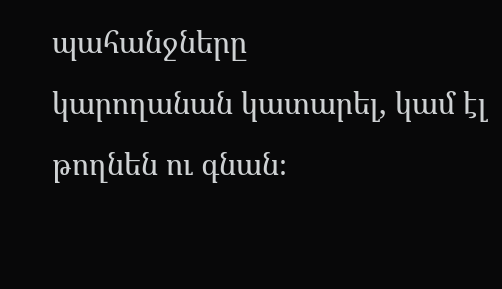պահանջները
կարողանան կատարել, կամ էլ թողնեն ու գնան։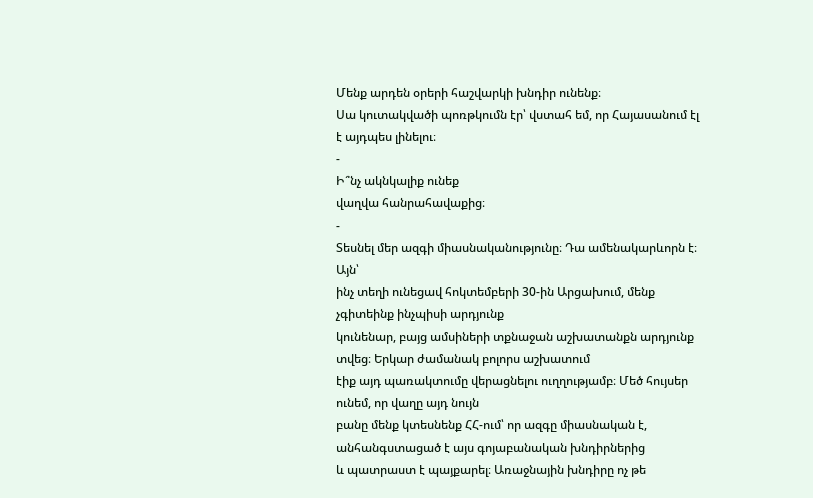Մենք արդեն օրերի հաշվարկի խնդիր ունենք։
Սա կուտակվածի պոռթկումն էր՝ վստահ եմ, որ Հայասանում էլ է այդպես լինելու։
-
Ի՞նչ ակնկալիք ունեք
վաղվա հանրահավաքից։
-
Տեսնել մեր ազգի միասնականությունը։ Դա ամենակարևորն է։ Այն՝
ինչ տեղի ունեցավ հոկտեմբերի 30-ին Արցախում, մենք չգիտեինք ինչպիսի արդյունք
կունենար, բայց ամսիների տքնաջան աշխատանքն արդյունք տվեց։ Երկար ժամանակ բոլորս աշխատում
էիք այդ պառակտումը վերացնելու ուղղությամբ։ Մեծ հույսեր ունեմ, որ վաղը այդ նույն
բանը մենք կտեսնենք ՀՀ-ում՝ որ ազգը միասնական է, անհանգստացած է այս գոյաբանական խնդիրներից
և պատրաստ է պայքարել։ Առաջնային խնդիրը ոչ թե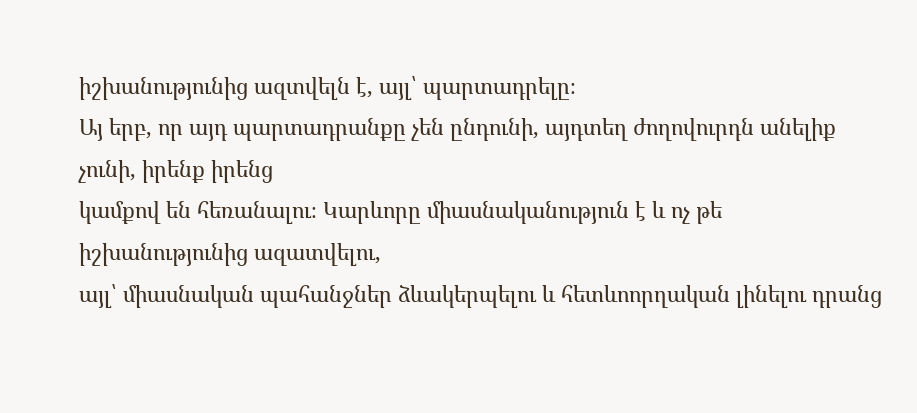իշխանությունից ազտվելն է, այլ՝ պարտադրելը։
Այ երբ, որ այդ պարտադրանքը չեն ընդունի, այդտեղ ժողովուրդն անելիք չունի, իրենք իրենց
կամքով են հեռանալու։ Կարևորը միասնականություն է և ոչ թե իշխանությունից ազատվելու,
այլ՝ միասնական պահանջներ ձևակերպելու և հետևոորղական լինելու դրանց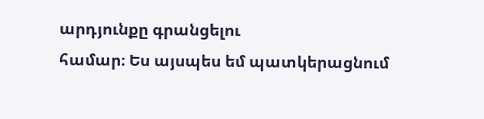արդյունքը գրանցելու
համար։ Ես այսպես եմ պատկերացնում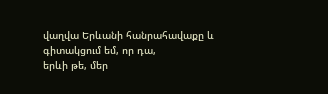վաղվա Երևանի հանրահավաքը և գիտակցում եմ, որ դա,
երևի թե, մեր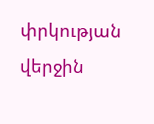փրկության վերջին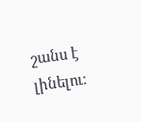շանս է լինելու։